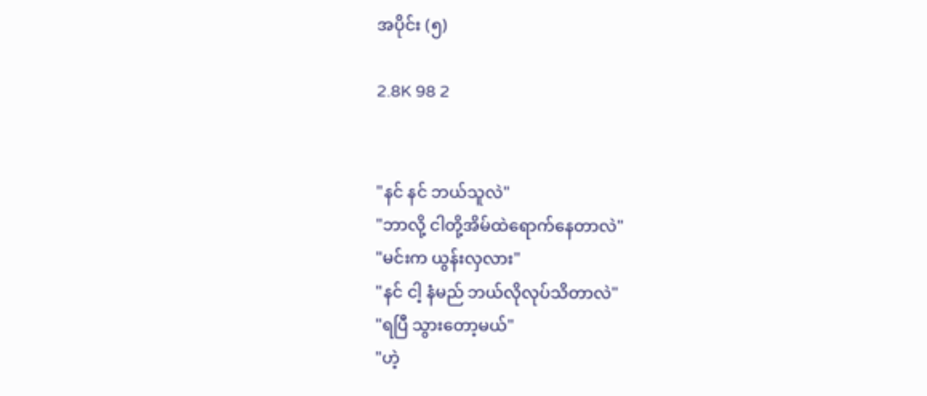အပိုင်း (၅)

2.8K 98 2


"နင် နင် ဘယ်သူလဲ"
"ဘာလို့ ငါတို့အိမ်ထဲရောက်နေတာလဲ"
"မင်းက ယွန်းလှလား"
"နင် ငါ့ နံမည် ဘယ်လိုလုပ်သိတာလဲ"
"ရပြီ သွားတော့မယ်"
"ဟဲ့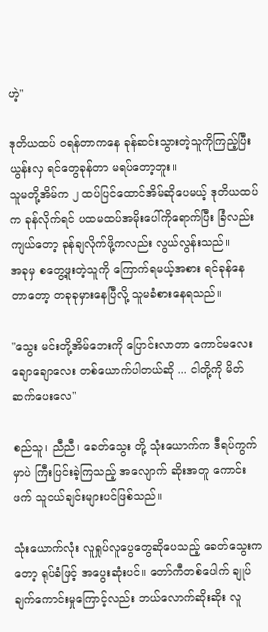ဟဲ့"

ဒုတိယထပ် ဝရန်တာကနေ ခုန်ဆင်းသွားတဲ့သူကိုကြည့်ပြီး ယွန်းလှ ရင်တွေခုန်တာ မရပ်တော့ဘူး။
သူမတို့အိမ်က ၂ ထပ်ပြင်ထောင်အိမ်ဆိုပေမယ့် ဒုတိယထပ်က ခုန်လိုက်ရင် ပထမထပ်အမိုးပေါ်ကိုရောက်ပြီး ခြံလည်း ကျယ်တော့ ခုန်ချလိုက်ဖို့ကလည်း လွယ်လွန်းသည်။
အခုမှ စတွေ့ဖူးတဲ့သူကို ကြောက်ရမယ့်အစား ရင်ခုန်နေတာတော့ တခုခုမှားနေပြီလို့ သူမခံစားနေရသည်။

"သွေး မင်းတို့အိမ်ဘေးကို ပြောင်းလာတာ ကောင်မလေး ချောချောလေး တစ်ယောက်ပါတယ်ဆို ... ငါတို့ကို မိတ်ဆက်ပေးလေ"

စည်သူ၊ ညီညီ၊ ခေတ်သွေး တို့ သုံးယောက်က ဒီရပ်ကွက်မှာပဲ ကြီးပြင်းခဲ့ကြသည့် အလျောက် ဆိုးအတူ ကောင်းဖက် သူငယ်ချင်းများပင်ဖြစ်သည်။

သုံးယောက်လုံး လူရှုပ်လူပွေတွေဆိုပေသည့် ခေတ်သွေးကတော့ ရုပ်ခံဖြင့် အပွေးဆုံးပင်။ တော်ကီတစ်ပေါက် ချုပ်ချက်ကောင်းမှုကြောင့်လည်း ဘယ်လောက်ဆိုးဆိုး လူ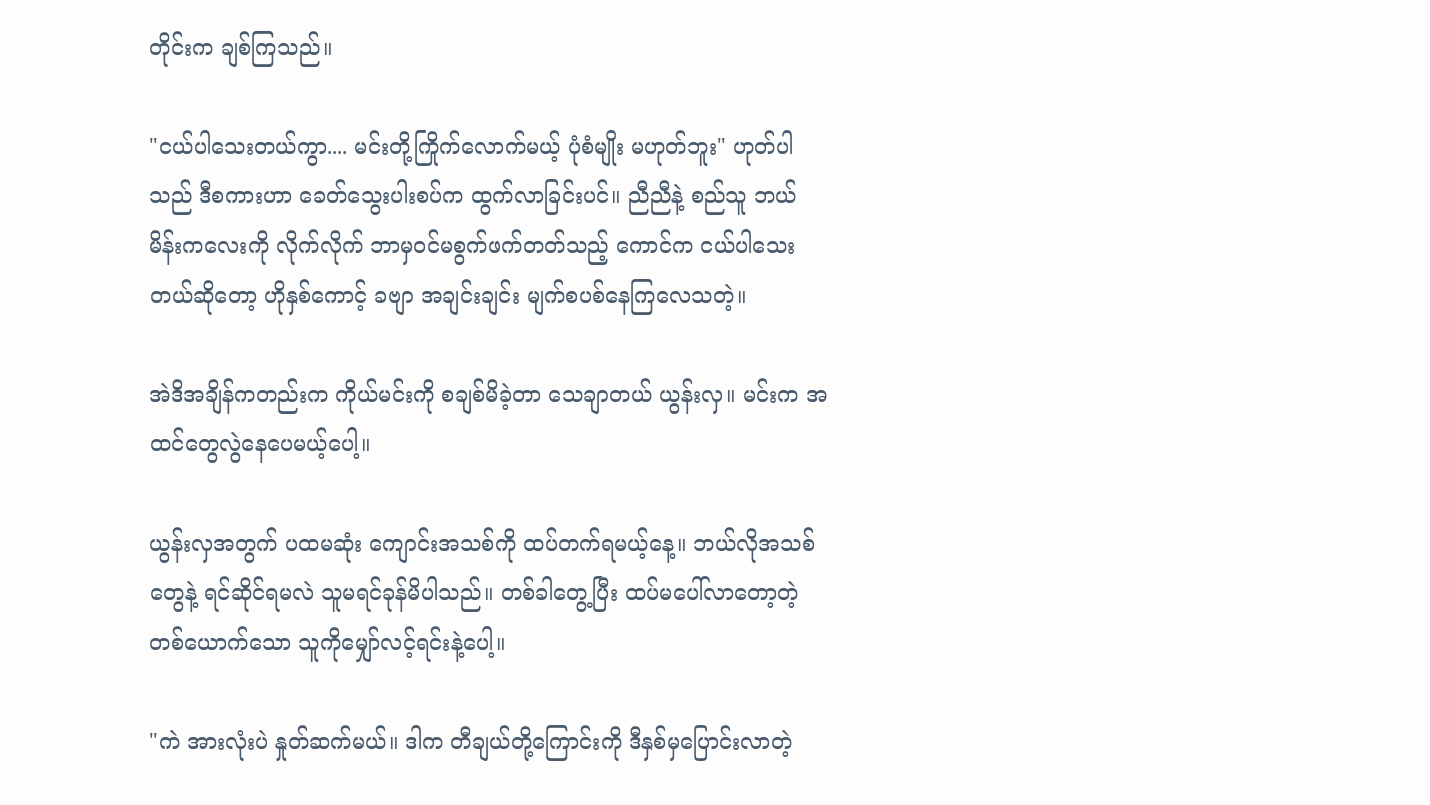တိုင်းက ချစ်ကြသည်။

"ငယ်ပါသေးတယ်ကွာ.... မင်းတို့ကြိုက်လောက်မယ့် ပုံစံမျိုး မဟုတ်ဘူး" ဟုတ်ပါသည် ဒီစကားဟာ ခေတ်သွေးပါးစပ်က ထွက်လာခြင်းပင်။ ညီညီနဲ့ စည်သူ ဘယ်မိန်းကလေးကို လိုက်လိုက် ဘာမှဝင်မစွက်ဖက်တတ်သည့် ကောင်က ငယ်ပါသေးတယ်ဆိုတော့ ဟိုနှစ်ကောင့် ခဗျာ အချင်းချင်း မျက်စပစ်နေကြလေသတဲ့။

အဲဒိအချိန်ကတည်းက ကိုယ်မင်းကို စချစ်မိခဲ့တာ သေချာတယ် ယွန်းလှ။ မင်းက အထင်တွေလွဲနေပေမယ့်ပေါ့။

ယွန်းလှအတွက် ပထမဆုံး ကျောင်းအသစ်ကို ထပ်တက်ရမယ့်နေ့။ ဘယ်လိုအသစ်တွေနဲ့ ရင်ဆိုင်ရမလဲ သူမရင်ခုန်မိပါသည်။ တစ်ခါတွေ့ပြီး ထပ်မပေါ်လာတော့တဲ့ တစ်ယောက်သော သူကိုမျှော်လင့်ရင်းနဲ့ပေါ့။

"ကဲ အားလုံးပဲ နှုတ်ဆက်မယ်။ ဒါက တီချယ်တို့ကြောင်းကို ဒီနှစ်မှပြောင်းလာတဲ့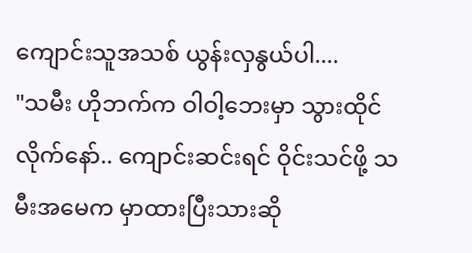ကျောင်းသူအသစ် ယွန်းလှနွယ်ပါ....
"သမီး ဟိုဘက်က ဝါဝါ့ဘေးမှာ သွားထိုင်လိုက်နော်.. ကျောင်းဆင်းရင် ဝိုင်းသင်ဖို့ သမီးအမေက မှာထားပြီးသားဆို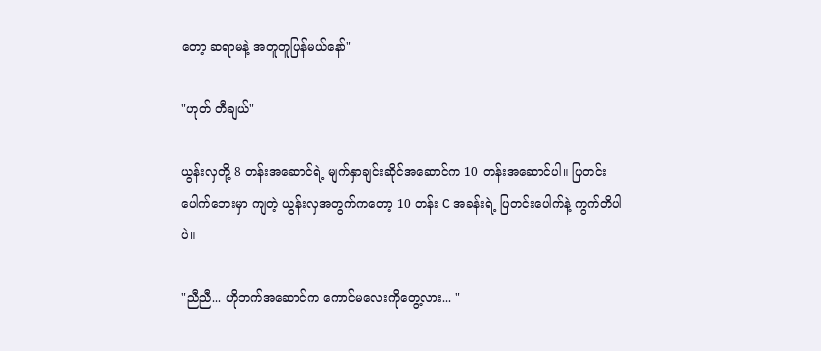တော့ ဆရာမနဲ့ အတူတူပြန်မယ်နော်"

"ဟုတ် တီချယ်"

ယွန်းလှတို့ 8 တန်းအဆောင်ရဲ့ မျက်နှာချင်းဆိုင်အဆောင်က 10 တန်းအဆောင်ပါ။ ပြတင်းပေါက်ဘေးမှာ ကျတဲ့ ယွန်းလှအတွက်ကတော့ 10 တန်း C အခန်းရဲ့ ပြတင်းပေါက်နဲ့ ကွက်တိပါပဲ။

"ညီညီ... ဟိုဘက်အဆောင်က ကောင်မလေးကိုတွေ့လား... "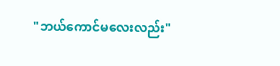"ဘယ်ကောင်မလေးလည်း"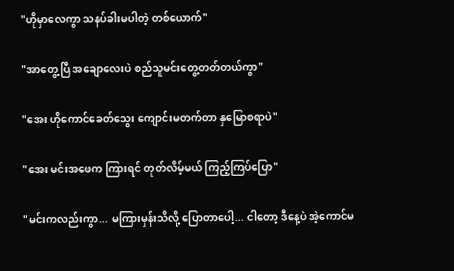"ဟိုမှာလေကွာ သနပ်ခါးမပါတဲ့ တစ်ယောက်"

"အာတွေ့ပြီ အချောလေးပဲ စည်သူမင်းတွေ့တတ်တယ်ကွာ"

"အေး ဟိုကောင်ခေတ်သွေး ကျောင်းမတက်တာ နှမြောစရာပဲ"

"အေး မင်းအဖေက ကြားရင် တုတ်လိမ့်မယ် ကြည့်ကြပ်ပြော"

"မင်းကလည်းကွာ... မကြားမှန်းသိလို့ ပြောတာပေါ့... ငါတော့ ဒီနေ့ပဲ အဲ့ကောင်မ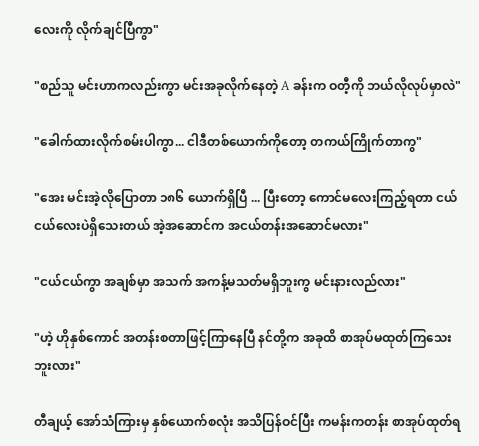လေးကို လိုက်ချင်ပြီကွာ"

"စည်သူ မင်းဟာကလည်းကွာ မင်းအခုလိုက်နေတဲ့ A ခန်းက ဝတီ့ကို ဘယ်လိုလုပ်မှာလဲ"

"ခေါက်ထားလိုက်စမ်းပါကွာ... ငါဒီတစ်ယောက်ကိုတော့ တကယ်ကြိုက်တာကွ"

"အေး မင်းအဲ့လိုပြောတာ ၁၈၆ ယောက်ရှိပြီ ... ပြီးတော့ ကောင်မလေးကြည့်ရတာ ငယ်ငယ်လေးပဲရှိသေးတယ် အဲ့အဆောင်က အငယ်တန်းအဆောင်မလား"

"ငယ်ငယ်ကွာ အချစ်မှာ အသက် အကန့်မသတ်မရှိဘူးကွ မင်းနားလည်လား"

"ဟဲ့ ဟိုနှစ်ကောင် အတန်းစတာဖြင့်ကြာနေပြီ နင်တို့က အခုထိ စာအုပ်မထုတ်ကြသေးဘူးလား"

တီချယ့် အော်သံကြားမှ နှစ်ယောက်စလုံး အသိပြန်ဝင်ပြီး ကမန်းကတန်း စာအုပ်ထုတ်ရ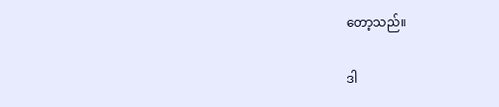တော့သည်။

ဒါ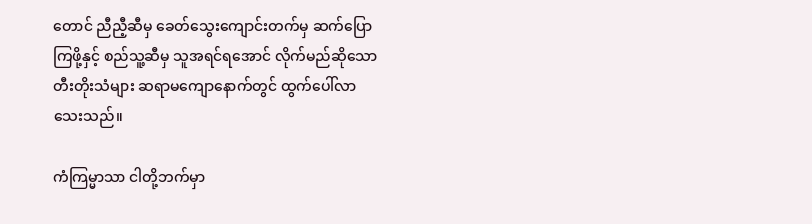တောင် ညီညီ့ဆီမှ ခေတ်သွေးကျောင်းတက်မှ ဆက်ပြောကြဖို့နှင့် စည်သူ့ဆီမှ သူအရင်ရအောင် လိုက်မည်ဆိုသော တီးတိုးသံများ ဆရာမကျောနောက်တွင် ထွက်ပေါ်လာသေးသည်။

ကံကြမ္မာသာ ငါတို့ဘက်မှာ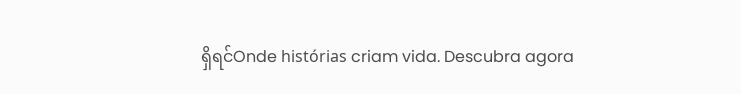ရှိရင်Onde histórias criam vida. Descubra agora